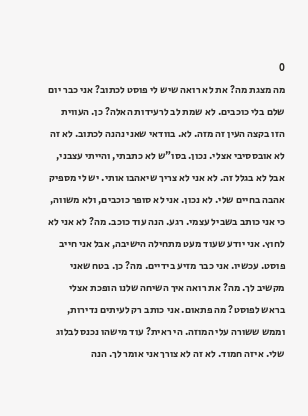0
מה מצגת מה? את לא רואה שיש לי פוסט לכתוב? אני כבר יום שלם בלי כוכבים. לא שמת לב לרעידות האלה? כן. העווית הזו בקצה העין זה מזה. לא. בוודאי שאני נהנה לכתוב. לא זה לא אובססיבי אצלי. נכון. בסו"ש לא כתבתי, והייתי עצבני, אבל לא בגלל זה. לא אני לא צריך שיאהבו אותי. יש לי מספיק אהבה בחיים שלי. לא נכון. אני לא סופר כוכבים, ולא משווה, כי אני כותב בשביל עצמי. רגע. הנה עוד כוכב. מה? לא אני לא לחוץ. אני יודע שעוד מעט מתחילה הישיבה, אבל אני חייב פוסט. עכשיו. אני כבר מזיע בידיים. מה? כן. בטח שאני מקשיב לך. מה? את רואה איך השיחה שלנו הופכת אצלי בראש לפוסט? מה פתאום. אני כותב רק לעיתים נדירות, וממש ששורה עלי המוזה. הי ראית? עוד מישהו נכנס לבלוג שלי. איזה חמוד. לא זה לא צורך אני אומר לך. הנה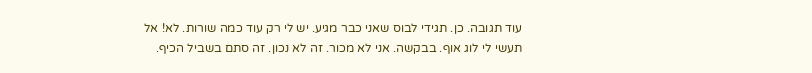עוד תגובה. כן. תגידי לבוס שאני כבר מגיע. יש לי רק עוד כמה שורות. לא! אל תעשי לי לוג אוף. בבקשה. אני לא מכור. זה לא נכון. זה סתם בשביל הכיף.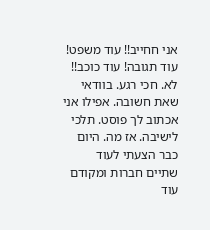אני חחייב!! עוד משפט! עוד תגובה! עוד כוכב!! לא. חכי רגע. בוודאי שאת חשובה. אפילו אני אכתוב לך פוסט. תלכי לישיבה. אז מה. היום כבר הצעתי לעוד שתיים חברות ומקודם עוד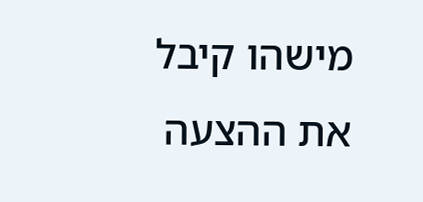מישהו קיבל את ההצעה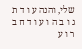שלי, והנה ע ו ד ת ג ו ב ה ו ע ו ד ח ב ר ו ע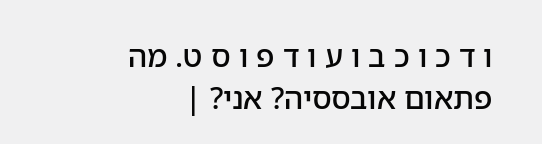ו ד כ ו כ ב ו ע ו ד פ ו ס ט. מה פתאום אובססיה? אני? |